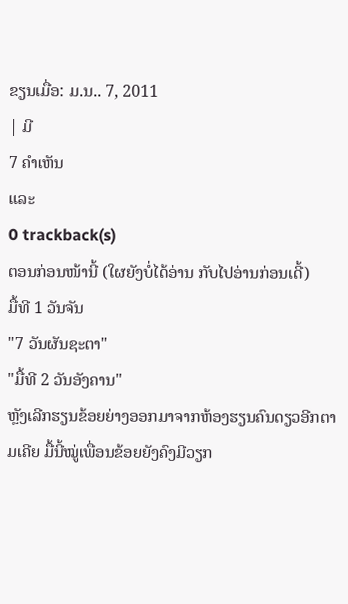ຂຽນເມື່ອ: ມ.ນ.. 7, 2011
| ມີ
7 ຄຳເຫັນ
ແລະ
0 trackback(s)
ຕອນກ່ອນໜ້ານີ້ (ໃຜຍັງບໍ່ໄດ້ອ່ານ ກັບໄປອ່ານກ່ອນເດີ້)
ມື້ທີ 1 ວັນຈັນ
"7 ວັນຜັນຊະຕາ"
"ມື້ທີ 2 ວັນອັງຄານ"
ຫຼັງເລີກຮຽນຂ້ອຍຍ່າງອອກມາຈາກຫ້ອງຮຽນຄົນດຽວອີກຕາມເຄີຍ ມື້ນີ້ໝູ່ເພື່ອນຂ້ອຍຍັງຄົງມີວຽກ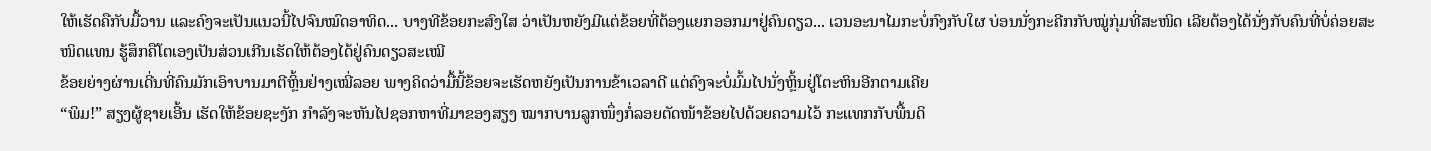ໃຫ້ເຮັດຄືກັບມື້ວານ ແລະຄົງຈະເປັນແນວນີ້ໄປຈົນໝົດອາທິດ... ບາງທີຂ້ອຍກະສົງໃສ ວ່າເປັນຫຍັງມີແຕ່ຂ້ອຍທີ່ຕ້ອງແຍກອອກມາຢູ່ຄົນດຽວ... ເວນອະນາໄມກະບໍ່ກົງກັບໃຜ ບ່ອນນັ່ງກະຄີກກັບໝູ່ກຸ່ມທີ່ສະໜິດ ເລີຍຕ້ອງໄດ້ນັ່ງກັບຄົນທີ່ບໍ່ຄ່ອຍສະໜິດແທນ ຮູ້ສຶກຄືໂຕເອງເປັນສ່ວນເກີນເຮັດໃຫ້ຕ້ອງໄດ້ຢູ່ຄົນດຽວສະເໝີ
ຂ້ອຍຍ່າງຜ່ານເດີ່ນທີ່ຄົນມັກເອົາບານມາຕີຫຼິ້ນຢ່າງເໝີ່ລອຍ ພາງຄິດວ່າມື້ນີ້ຂ້ອຍຈະເຮັດຫຍັງເປັນການຂ້າເວລາດີ ແຕ່ຄົງຈະບໍ່ມົ້ມໄປນັ່ງຫຼິ້ນຢູ່ໂຕະຫິນອີກຕາມເຄີຍ
“ພິມ!” ສຽງຜູ້ຊາຍເອີ້ນ ເຮັດໃຫ້ຂ້ອຍຊະງັກ ກຳລັງຈະຫັນໄປຊອກຫາທີ່ມາຂອງສຽງ ໝາກບານລູກໜຶ່ງກໍ່ລອຍຕັດໜ້າຂ້ອຍໄປດ້ວຍຄວາມໄວ້ ກະແທກກັບພື້ນດິ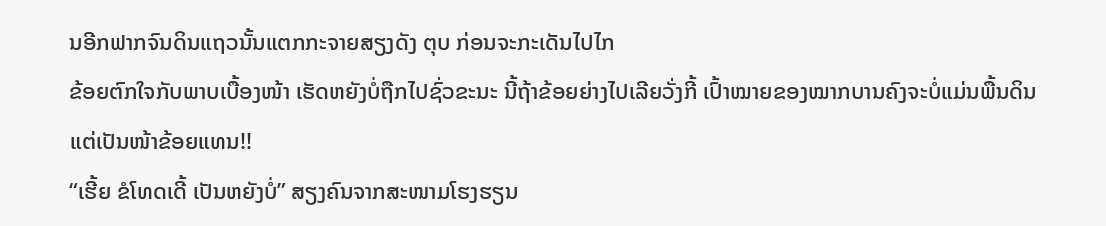ນອີກຟາກຈົນດິນແຖວນັ້ນແຕກກະຈາຍສຽງດັງ ຕຸບ ກ່ອນຈະກະເດັນໄປໄກ
ຂ້ອຍຕົກໃຈກັບພາບເບື້ອງໜ້າ ເຮັດຫຍັງບໍ່ຖືກໄປຊົ່ວຂະນະ ນີ້ຖ້າຂ້ອຍຍ່າງໄປເລີຍວັ່ງກີ້ ເປົ້າໝາຍຂອງໝາກບານຄົງຈະບໍ່ແມ່ນພື້ນດິນ ແຕ່ເປັນໜ້າຂ້ອຍແທນ!!
“ເຮີ້ຍ ຂໍໂທດເດີ້ ເປັນຫຍັງບໍ່” ສຽງຄົນຈາກສະໜາມໂຮງຮຽນ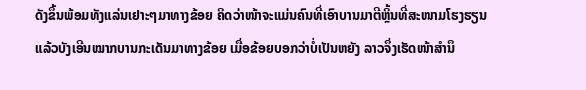ດັງຂຶ້ນພ້ອມທັງແລ່ນເຢາະໆມາທາງຂ້ອຍ ຄິດວ່າໜ້າຈະແມ່ນຄົນທີ່ເອົາບານມາຕີຫຼິ້ນທີ່ສະໜາມໂຮງຮຽນແລ້ວບັງເອີນໝາກບານກະເດັນມາທາງຂ້ອຍ ເມື່ອຂ້ອຍບອກວ່າບໍ່ເປັນຫຍັງ ລາວຈຶ່ງເຮັດໜ້າສຳນຶ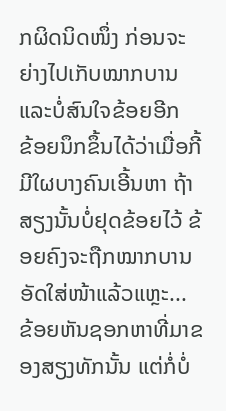ກຜິດນິດໜຶ່ງ ກ່ອນຈະຍ່າງໄປເກັບໝາກບານ ແລະບໍ່ສົນໃຈຂ້ອຍອີກ
ຂ້ອຍນຶກຂຶ້ນໄດ້ວ່າເມື່ອກີ້ມີໃຜບາງຄົນເອີ້ນຫາ ຖ້າສຽງນັ້ນບໍ່ຢຸດຂ້ອຍໄວ້ ຂ້ອຍຄົງຈະຖືກໝາກບານອັດໃສ່ໜ້າແລ້ວແຫຼະ... ຂ້ອຍຫັນຊອກຫາທີ່ມາຂອງສຽງທັກນັ້ນ ແຕ່ກໍ່ບໍ່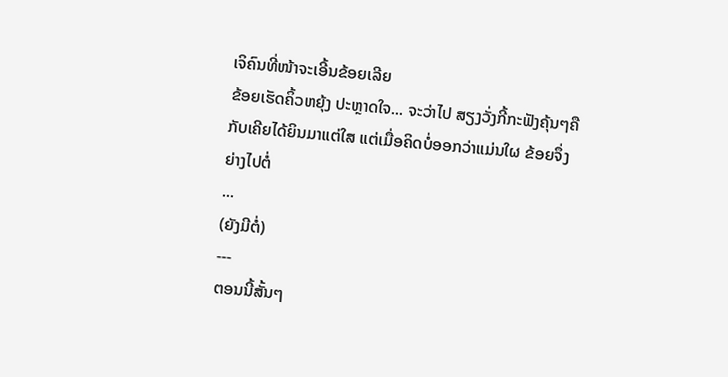ເຈິຄົນທີ່ໜ້າຈະເອີ້ນຂ້ອຍເລີຍ
ຂ້ອຍເຮັດຄິ້ວຫຍຸ້ງ ປະຫຼາດໃຈ... ຈະວ່າໄປ ສຽງວັ່ງກີ້ກະຟັງຄຸ້ນໆຄືກັບເຄີຍໄດ້ຍິນມາແຕ່ໃສ ແຕ່ເມື່ອຄິດບໍ່ອອກວ່າແມ່ນໃຜ ຂ້ອຍຈຶ່ງຍ່າງໄປຕໍ່
...
(ຍັງມີຕໍ່)
---
ຕອນນີ້ສັ້ນໆ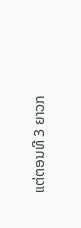ແຕ່ຕອນທີ 3 ຍາວກ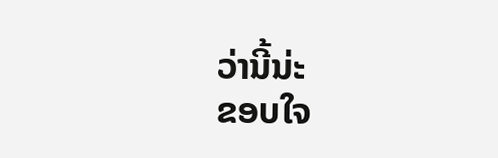ວ່ານີ້ນ່ະ
ຂອບໃຈ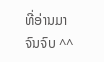ທີ່ອ່ານມາຈົນຈົບ ^^